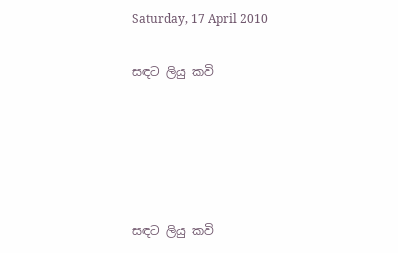Saturday, 17 April 2010

සඳට ලියු කවි





සඳට ලියු කවි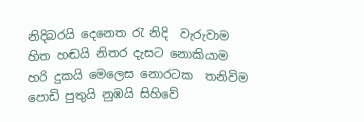නිදිබරයි දෙනෙත ‍රැ නිදි  වැරුවාම
හිත හඬයි නිතර දැසට නොකියාම
හරි දුකයි මෙලෙස නොරටක  තනිවිම
පොඩි පුතුයි නුඹයි සිහිවේ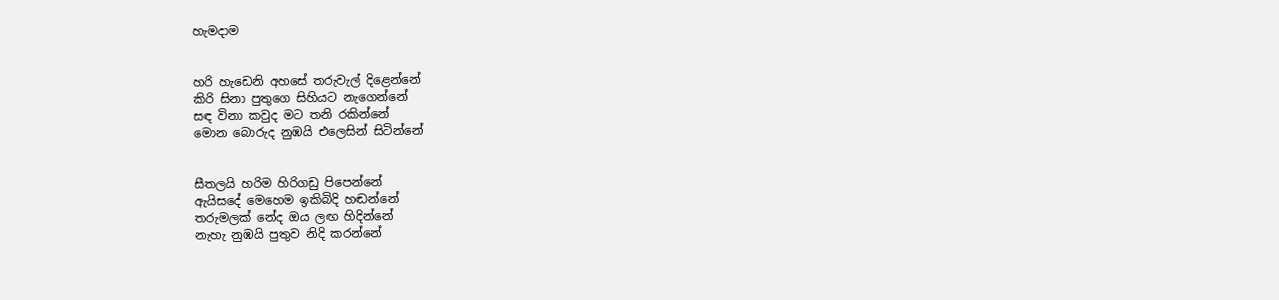හැමදාම


හරි හැඩෙනි අහසේ තරුවැල් දිළෙන්නේ
කිරි සිනා පුතුගෙ සිහියට නැගෙන්නේ
සඳ විනා කවුද මට තනි රකින්නේ
මොන බොරුද නුඹයි එලෙසින් සිටින්නේ


සීතලයි හරිම හිරිගඩු පිපෙන්නේ
ඇයිසදේ මෙහෙම ඉකිබිදි හඬන්නේ
තරුමලක් නේද ඔය ලඟ හිදින්නේ
නැහැ නුඹයි පුතුව නිදි කරන්නේ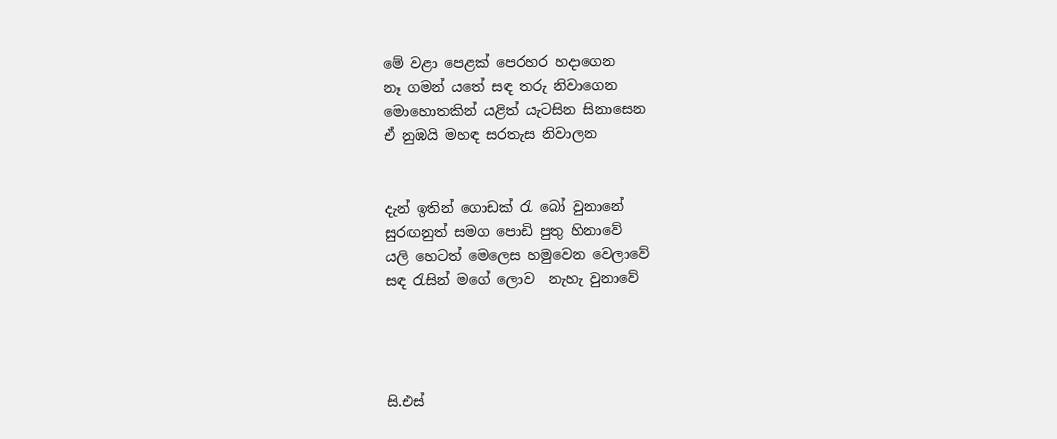මේ වළා පෙළක් පෙරහර හදාගෙන
නෑ ගමන් යතේ සඳ තරු නිවාගෙන
මොහොතකින් යළිත් යැටසින සිනාසෙන
ඒ නුඹයි මහඳ සරතැස නිවාලන


දැන් ඉතින් ගොඩක් ‍රැ බෝ වුනානේ
සුරඟනුත් සමග පොඩි පුතු හිනාවේ
යලි හෙටත් මෙලෙස හමුවෙන වෙලාවේ
සඳ ‍රැසින් මගේ ලොව  නැහැ වුනාවේ




සි.එස්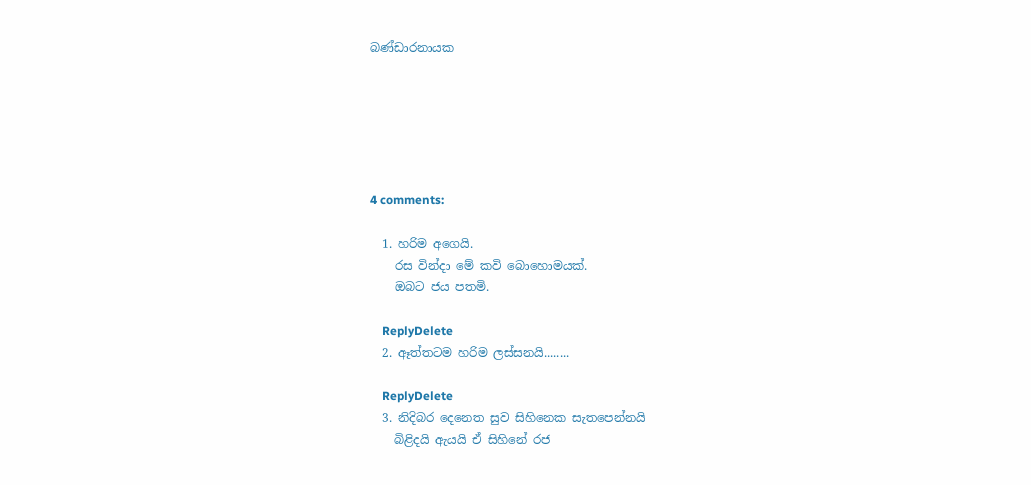බණ්ඩාරනායක






4 comments:

  1. හරිම අගෙයි.
    රස වින්දා ‍මේ කවි බොහොමයක්.
    ඔබට ජය පතමි.

    ReplyDelete
  2. ඈත්තටම හරිම ලස්සනයි........

    ReplyDelete
  3. නිදිබර දෙනෙත ‍සුව සිහිනෙක සැතපෙන්නයි
    බිළිදයි ඇයයි ඒ සිහිනේ රජ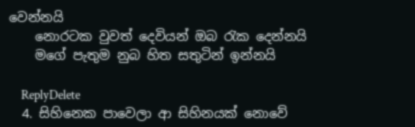වෙන්නයි
    නොරටක වුවත් දෙවියන් ඔබ රැක දෙන්නයි
    මගේ පැතුම නුබ හිත සතුටින් ඉන්නයි

    ReplyDelete
  4. සිහිනෙක පාවෙලා ආ සිහිනයක් නොවේ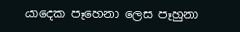යාදෙක පෑහෙනා ලෙස පෑහුනා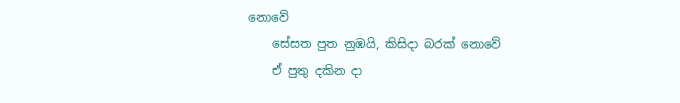නොවේ
    සේසත පුත නුඹයි, කිසිදා බරක් නොවේ
    ඒ පුතු දකින දා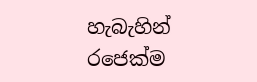හැබැහින් රජෙක්ම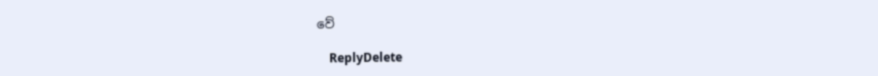වේ

    ReplyDelete